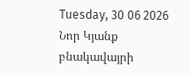Tuesday, 30 06 2026
Նոր Կյանք բնակավայրի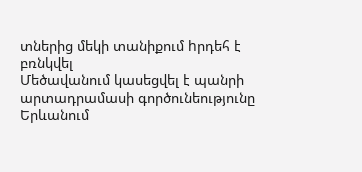տներից մեկի տանիքում hրդեհ է բռնկվել
Մեծավանում կասեցվել է պանրի արտադրամասի գործունեությունը
Երևանում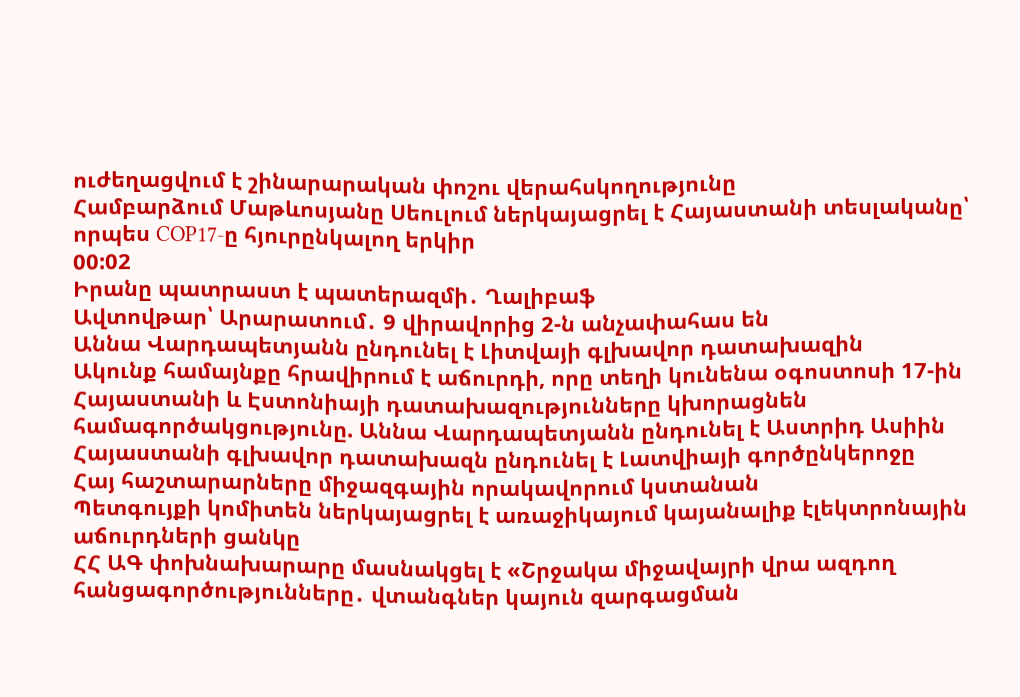ուժեղացվում է շինարարական փոշու վերահսկողությունը
Համբարձում Մաթևոսյանը Սեուլում ներկայացրել է Հայաստանի տեսլականը՝ որպես COP17-ը հյուրընկալող երկիր
00:02
Իրանը պատրաստ է պատերազմի․ Ղալիբաֆ
Ավտովթար՝ Արարատում․ 9 վիրավորից 2-ն անչափահաս են
Աննա Վարդապետյանն ընդունել է Լիտվայի գլխավոր դատախազին
Ակունք համայնքը հրավիրում է աճուրդի, որը տեղի կունենա օգոստոսի 17-ին
Հայաստանի և Էստոնիայի դատախազությունները կխորացնեն համագործակցությունը. Աննա Վարդապետյանն ընդունել է Աստրիդ Ասիին
Հայաստանի գլխավոր դատախազն ընդունել է Լատվիայի գործընկերոջը
Հայ հաշտարարները միջազգային որակավորում կստանան
Պետգույքի կոմիտեն ներկայացրել է առաջիկայում կայանալիք էլեկտրոնային աճուրդների ցանկը
ՀՀ ԱԳ փոխնախարարը մասնակցել է «Շրջակա միջավայրի վրա ազդող հանցագործությունները․ վտանգներ կայուն զարգացման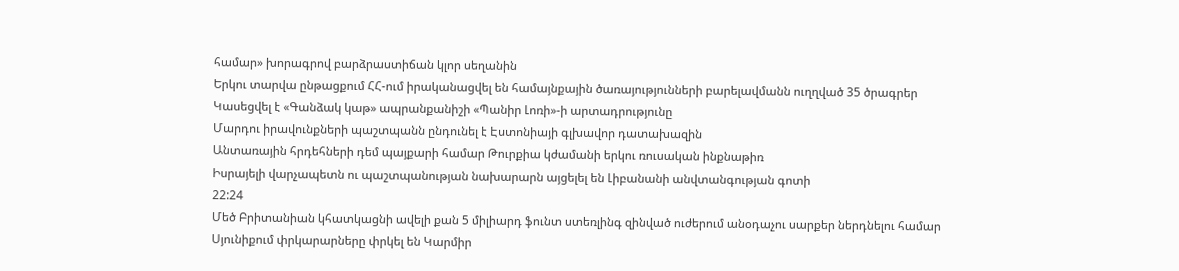համար» խորագրով բարձրաստիճան կլոր սեղանին
Երկու տարվա ընթացքում ՀՀ-ում իրականացվել են համայնքային ծառայությունների բարելավմանն ուղղված 35 ծրագրեր
Կասեցվել է «Գանձակ կաթ» ապրանքանիշի «Պանիր Լոռի»-ի արտադրությունը
Մարդու իրավունքների պաշտպանն ընդունել է Էստոնիայի գլխավոր դատախազին
Անտառային հրդեհների դեմ պայքարի համար Թուրքիա կժամանի երկու ռուսական ինքնաթիռ
Իսրայելի վարչապետն ու պաշտպանության նախարարն այցելել են Լիբանանի անվտանգության գոտի
22:24
Մեծ Բրիտանիան կհատկացնի ավելի քան 5 միլիարդ ֆունտ ստեռլինգ զինված ուժերում անօդաչու սարքեր ներդնելու համար
Սյունիքում փրկարարները փրկել են Կարմիր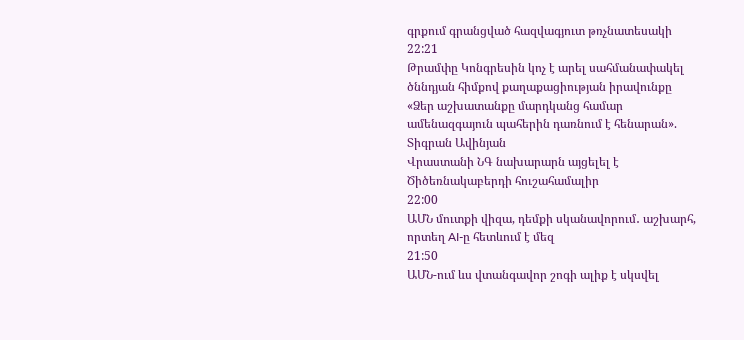գրքում գրանցված հազվագյուտ թռչնատեսակի
22:21
Թրամփը Կոնգրեսին կոչ է արել սահմանափակել ծննդյան հիմքով քաղաքացիության իրավունքը
«Ձեր աշխատանքը մարդկանց համար ամենազգայուն պահերին դառնում է հենարան». Տիգրան Ավինյան
Վրաստանի ՆԳ նախարարն այցելել է Ծիծեռնակաբերդի հուշահամալիր
22:00
ԱՄՆ մուտքի վիզա, դեմքի սկանավորում․ աշխարհ, որտեղ AI-ը հետևում է մեզ
21:50
ԱՄՆ-ում ևս վտանգավոր շոգի ալիք է սկսվել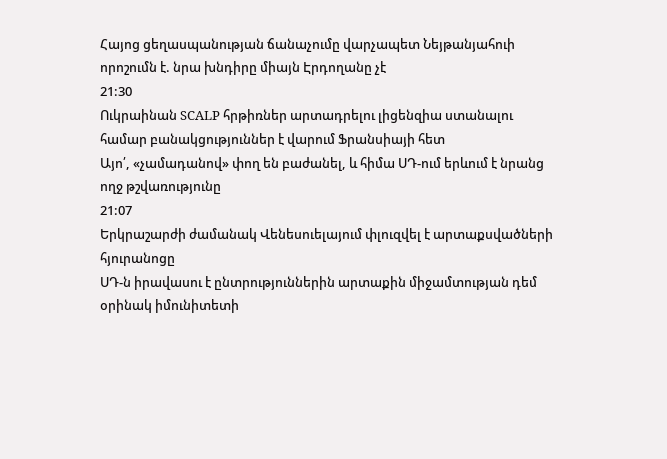Հայոց ցեղասպանության ճանաչումը վարչապետ Նեյթանյահուի որոշումն է. նրա խնդիրը միայն Էրդողանը չէ
21:30
Ուկրաինան SCALP հրթիռներ արտադրելու լիցենզիա ստանալու համար բանակցություններ է վարում Ֆրանսիայի հետ
Այո՛, «չամադանով» փող են բաժանել, և հիմա ՍԴ-ում երևում է նրանց ողջ թշվառությունը
21:07
Երկրաշարժի ժամանակ Վենեսուելայում փլուզվել է արտաքսվածների հյուրանոցը
ՍԴ-ն իրավասու է ընտրություններին արտաքին միջամտության դեմ օրինակ իմունիտետի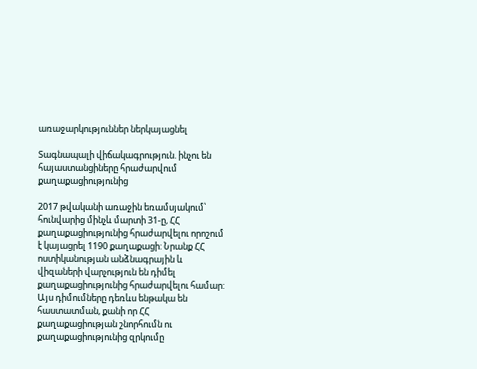առաջարկություններ ներկայացնել

Տագնապալի վիճակագրություն. ինչու են հայաստանցիները հրաժարվում քաղաքացիությունից

2017 թվականի առաջին եռամսյակում՝ հունվարից մինչև մարտի 31-ը, ՀՀ քաղաքացիությունից հրաժարվելու որոշում է կայացրել 1190 քաղաքացի: Նրանք ՀՀ ոստիկանության անձնագրային և վիզաների վարչություն են դիմել քաղաքացիությունից հրաժարվելու համար: Այս դիմումները դեռևս ենթակա են հաստատման, քանի որ ՀՀ քաղաքացիության շնորհումն ու քաղաքացիությունից զրկումը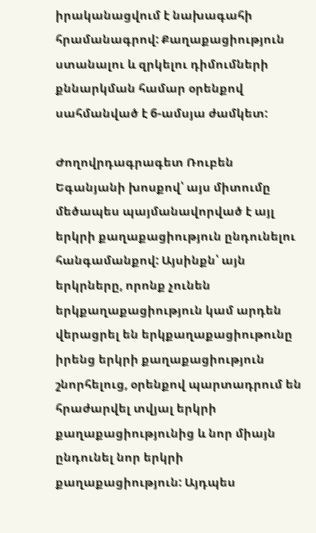իրականացվում է նախագահի հրամանագրով: Քաղաքացիություն ստանալու և զրկելու դիմումների քննարկման համար օրենքով սահմանված է 6-ամսյա ժամկետ:

Ժողովրդագրագետ Ռուբեն Եգանյանի խոսքով՝ այս միտումը մեծապես պայմանավորված է այլ երկրի քաղաքացիություն ընդունելու հանգամանքով: Այսինքն՝ այն երկրները, որոնք չունեն երկքաղաքացիություն կամ արդեն վերացրել են երկքաղաքացիութունը իրենց երկրի քաղաքացիություն շնորհելուց, օրենքով պարտադրում են հրաժարվել տվյալ երկրի քաղաքացիությունից և նոր միայն ընդունել նոր երկրի քաղաքացիություն: Այդպես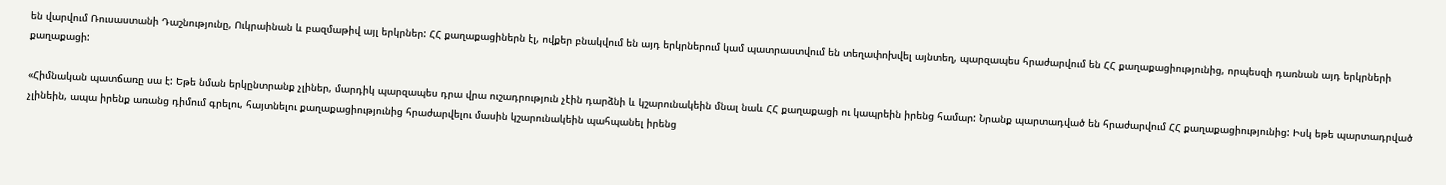են վարվում Ռուսաստանի Դաշնությունը, Ուկրաինան և բազմաթիվ այլ երկրներ: ՀՀ քաղաքացիներն էլ, ովքեր բնակվում են այդ երկրներում կամ պատրաստվում են տեղափոխվել այնտեղ, պարզապես հրաժարվում են ՀՀ քաղաքացիությունից, որպեսզի դառնան այդ երկրների քաղաքացի:

«Հիմնական պատճառը սա է: Եթե նման երկընտրանք չլիներ, մարդիկ պարզապես դրա վրա ուշադրություն չէին դարձնի և կշարունակեին մնալ նաև ՀՀ քաղաքացի ու կապրեին իրենց համար: Նրանք պարտադված են հրաժարվում ՀՀ քաղաքացիությունից: Իսկ եթե պարտադրված չլինեին, ապա իրենք առանց դիմում գրելու, հայտնելու քաղաքացիությունից հրաժարվելու մասին կշարունակեին պահպանել իրենց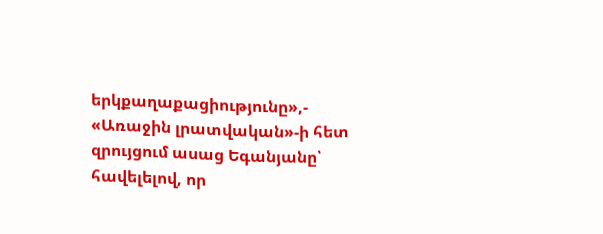երկքաղաքացիությունը»,- «Առաջին լրատվական»-ի հետ զրույցում ասաց Եգանյանը՝ հավելելով, որ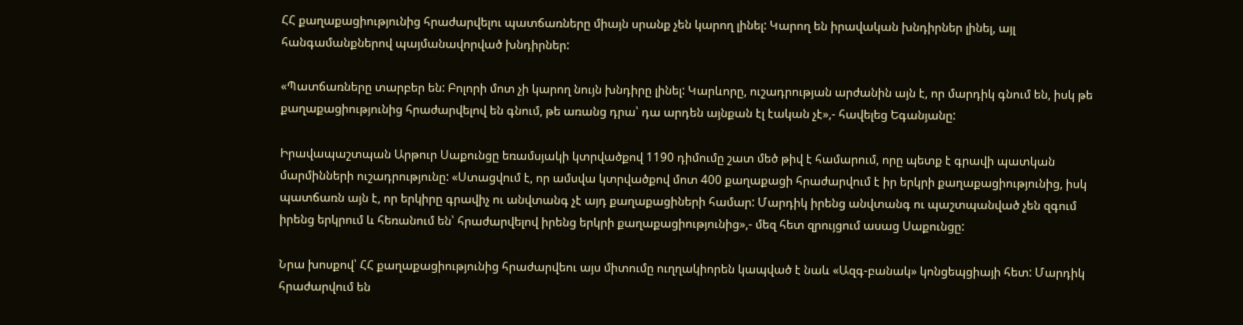ՀՀ քաղաքացիությունից հրաժարվելու պատճառները միայն սրանք չեն կարող լինել: Կարող են իրավական խնդիրներ լինել, այլ հանգամանքներով պայմանավորված խնդիրներ:

«Պատճառները տարբեր են: Բոլորի մոտ չի կարող նույն խնդիրը լինել: Կարևորը, ուշադրության արժանին այն է, որ մարդիկ գնում են, իսկ թե քաղաքացիությունից հրաժարվելով են գնում, թե առանց դրա՝ դա արդեն այնքան էլ էական չէ»,- հավելեց Եգանյանը:

Իրավապաշտպան Արթուր Սաքունցը եռամսյակի կտրվածքով 1190 դիմումը շատ մեծ թիվ է համարում, որը պետք է գրավի պատկան մարմինների ուշադրությունը: «Ստացվում է, որ ամսվա կտրվածքով մոտ 400 քաղաքացի հրաժարվում է իր երկրի քաղաքացիությունից, իսկ պատճառն այն է, որ երկիրը գրավիչ ու անվտանգ չէ այդ քաղաքացիների համար: Մարդիկ իրենց անվտանգ ու պաշտպանված չեն զգում իրենց երկրում և հեռանում են՝ հրաժարվելով իրենց երկրի քաղաքացիությունից»,- մեզ հետ զրույցում ասաց Սաքունցը:

Նրա խոսքով՝ ՀՀ քաղաքացիությունից հրաժարվեու այս միտումը ուղղակիորեն կապված է նաև «Ազգ-բանակ» կոնցեպցիայի հետ: Մարդիկ հրաժարվում են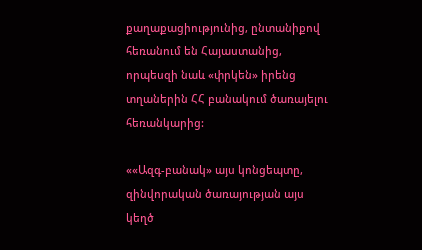քաղաքացիությունից, ընտանիքով հեռանում են Հայաստանից, որպեսզի նաև «փրկեն» իրենց տղաներին ՀՀ բանակում ծառայելու հեռանկարից:

««Ազգ-բանակ» այս կոնցեպտը, զինվորական ծառայության այս կեղծ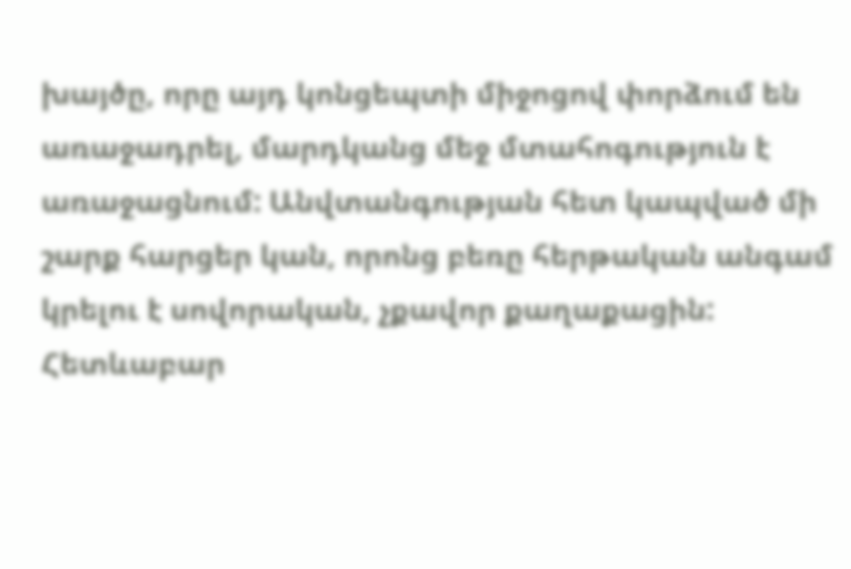խայծը, որը այդ կոնցեպտի միջոցով փորձում են առաջադրել, մարդկանց մեջ մտահոգություն է առաջացնում: Անվտանգության հետ կապված մի շարք հարցեր կան, որոնց բեռը հերթական անգամ կրելու է սովորական, չքավոր քաղաքացին: Հետևաբար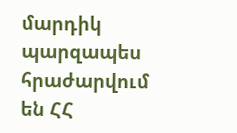մարդիկ պարզապես հրաժարվում են ՀՀ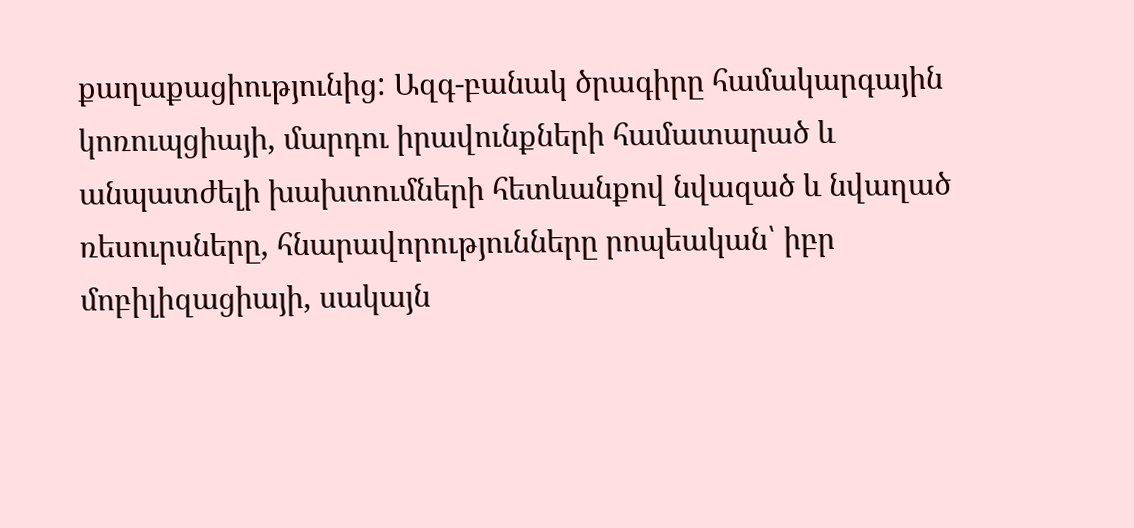քաղաքացիությունից: Ազգ-բանակ ծրագիրը համակարգային կոռուպցիայի, մարդու իրավունքների համատարած և անպատժելի խախտումների հետևանքով նվազած և նվաղած ռեսուրսները, հնարավորությունները րոպեական՝ իբր մոբիլիզացիայի, սակայն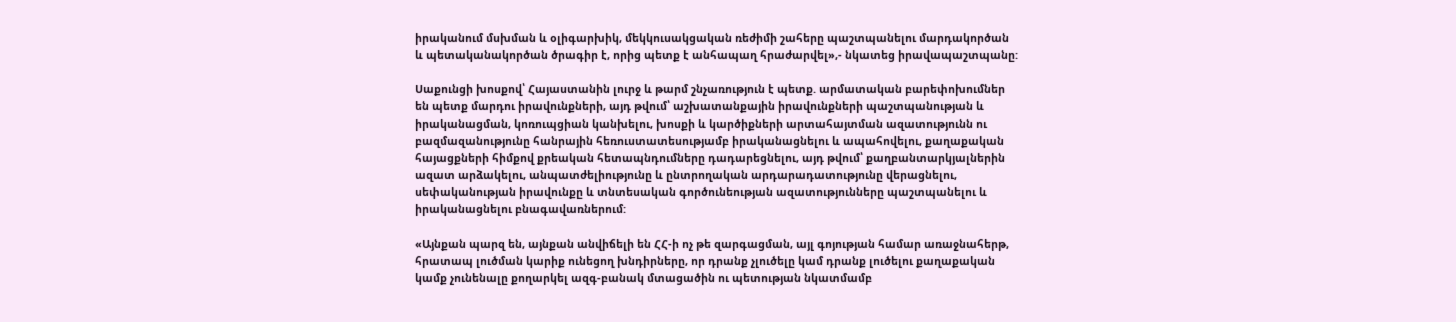իրականում մսխման և օլիգարխիկ, մեկկուսակցական ռեժիմի շահերը պաշտպանելու մարդակործան և պետականակործան ծրագիր է, որից պետք է անհապաղ հրաժարվել»,- նկատեց իրավապաշտպանը:

Սաքունցի խոսքով՝ Հայաստանին լուրջ և թարմ շնչառություն է պետք. արմատական բարեփոխումներ են պետք մարդու իրավունքների, այդ թվում՝ աշխատանքային իրավունքների պաշտպանության և իրականացման, կոռուպցիան կանխելու, խոսքի և կարծիքների արտահայտման ազատությունն ու բազմազանությունը հանրային հեռուստատեսությամբ իրականացնելու և ապահովելու, քաղաքական հայացքների հիմքով քրեական հետապնդումները դադարեցնելու, այդ թվում՝ քաղբանտարկյալներին ազատ արձակելու, անպատժելիությունը և ընտրողական արդարադատությունը վերացնելու, սեփականության իրավունքը և տնտեսական գործունեության ազատությունները պաշտպանելու և իրականացնելու բնագավառներում:

«Այնքան պարզ են, այնքան անվիճելի են ՀՀ-ի ոչ թե զարգացման, այլ գոյության համար առաջնահերթ, հրատապ լուծման կարիք ունեցող խնդիրները, որ դրանք չլուծելը կամ դրանք լուծելու քաղաքական կամք չունենալը քողարկել ազգ-բանակ մտացածին ու պետության նկատմամբ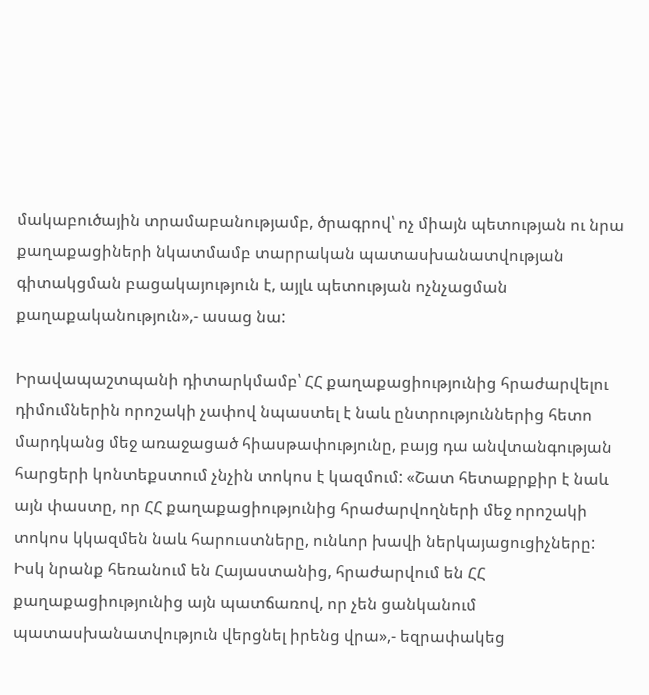մակաբուծային տրամաբանությամբ, ծրագրով՝ ոչ միայն պետության ու նրա քաղաքացիների նկատմամբ տարրական պատասխանատվության գիտակցման բացակայություն է, այլև պետության ոչնչացման քաղաքականություն»,- ասաց նա:

Իրավապաշտպանի դիտարկմամբ՝ ՀՀ քաղաքացիությունից հրաժարվելու դիմումներին որոշակի չափով նպաստել է նաև ընտրություններից հետո մարդկանց մեջ առաջացած հիասթափությունը, բայց դա անվտանգության հարցերի կոնտեքստում չնչին տոկոս է կազմում: «Շատ հետաքրքիր է նաև այն փաստը, որ ՀՀ քաղաքացիությունից հրաժարվողների մեջ որոշակի տոկոս կկազմեն նաև հարուստները, ունևոր խավի ներկայացուցիչները: Իսկ նրանք հեռանում են Հայաստանից, հրաժարվում են ՀՀ քաղաքացիությունից այն պատճառով, որ չեն ցանկանում պատասխանատվություն վերցնել իրենց վրա»,- եզրափակեց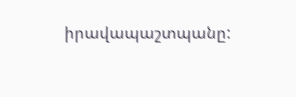իրավապաշտպանը: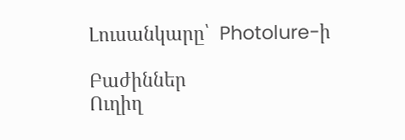Լուսանկարը՝  Photolure-ի

Բաժիններ
Ուղիղ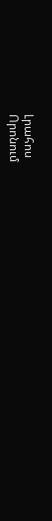Լրահոս
Որոնում